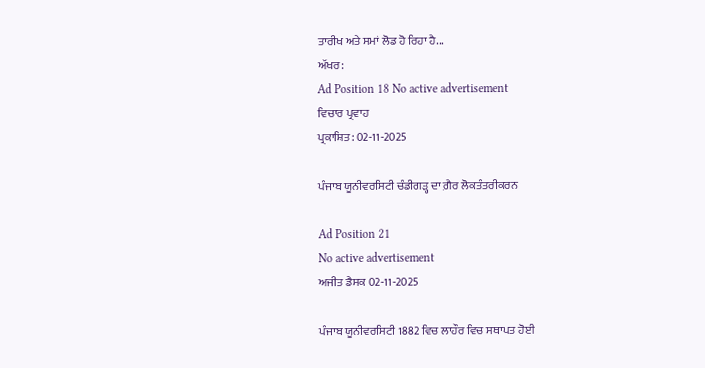ਤਾਰੀਖ ਅਤੇ ਸਮਾਂ ਲੋਡ ਹੋ ਰਿਹਾ ਹੈ...
ਅੱਖਰ:
Ad Position 18 No active advertisement
ਵਿਚਾਰ ਪ੍ਰਵਾਹ
ਪ੍ਰਕਾਸ਼ਿਤ: 02-11-2025

ਪੰਜਾਬ ਯੂਨੀਵਰਸਿਟੀ ਚੰਡੀਗੜ੍ਹ ਦਾ ਗ਼ੈਰ ਲੋਕਤੰਤਰੀਕਰਨ

Ad Position 21
No active advertisement
ਅਜੀਤ ਡੈਸਕ 02-11-2025

ਪੰਜਾਬ ਯੂਨੀਵਰਸਿਟੀ 1882 ਵਿਚ ਲਾਹੌਰ ਵਿਚ ਸਥਾਪਤ ਹੋਈ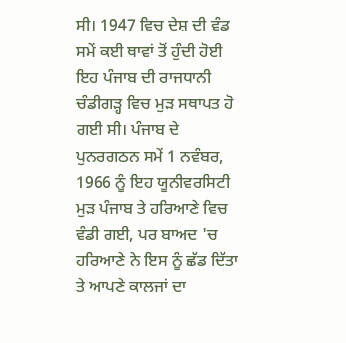ਸੀ। 1947 ਵਿਚ ਦੇਸ਼ ਦੀ ਵੰਡ ਸਮੇਂ ਕਈ ਥਾਵਾਂ ਤੋਂ ਹੁੰਦੀ ਹੋਈ ਇਹ ਪੰਜਾਬ ਦੀ ਰਾਜਧਾਨੀ ਚੰਡੀਗੜ੍ਹ ਵਿਚ ਮੁੜ ਸਥਾਪਤ ਹੋ ਗਈ ਸੀ। ਪੰਜਾਬ ਦੇ ਪੁਨਰਗਠਨ ਸਮੇਂ 1 ਨਵੰਬਰ, 1966 ਨੂੰ ਇਹ ਯੂਨੀਵਰਸਿਟੀ ਮੁੜ ਪੰਜਾਬ ਤੇ ਹਰਿਆਣੇ ਵਿਚ ਵੰਡੀ ਗਈ, ਪਰ ਬਾਅਦ 'ਚ ਹਰਿਆਣੇ ਨੇ ਇਸ ਨੂੰ ਛੱਡ ਦਿੱਤਾ ਤੇ ਆਪਣੇ ਕਾਲਜਾਂ ਦਾ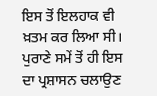ਇਸ ਤੋਂ ਇਲਹਾਕ ਵੀ ਖ਼ਤਮ ਕਰ ਲਿਆ ਸੀ। ਪੁਰਾਣੇ ਸਮੇਂ ਤੋਂ ਹੀ ਇਸ ਦਾ ਪ੍ਰਸ਼ਾਸਨ ਚਲਾਉਣ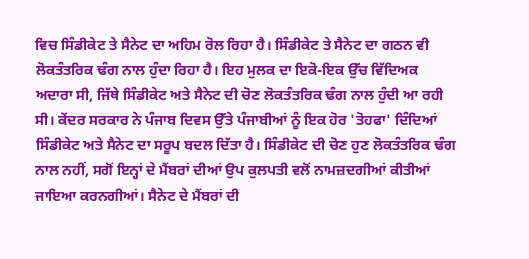ਵਿਚ ਸਿੰਡੀਕੇਟ ਤੇ ਸੈਨੇਟ ਦਾ ਅਹਿਮ ਰੋਲ ਰਿਹਾ ਹੈ। ਸਿੰਡੀਕੇਟ ਤੇ ਸੈਨੇਟ ਦਾ ਗਠਨ ਵੀ ਲੋਕਤੰਤਰਿਕ ਢੰਗ ਨਾਲ ਹੁੰਦਾ ਰਿਹਾ ਹੈ। ਇਹ ਮੁਲਕ ਦਾ ਇਕੋ-ਇਕ ਉੱਚ ਵਿੱਦਿਅਕ ਅਦਾਰਾ ਸੀ, ਜਿੱਥੇ ਸਿੰਡੀਕੇਟ ਅਤੇ ਸੈਨੇਟ ਦੀ ਚੋਣ ਲੋਕਤੰਤਰਿਕ ਢੰਗ ਨਾਲ ਹੁੰਦੀ ਆ ਰਹੀ ਸੀ। ਕੇਂਦਰ ਸਰਕਾਰ ਨੇ ਪੰਜਾਬ ਦਿਵਸ ਉੱਤੇ ਪੰਜਾਬੀਆਂ ਨੂੰ ਇਕ ਹੋਰ 'ਤੋਹਫਾ' ਦਿੰਦਿਆਂ ਸਿੰਡੀਕੇਟ ਅਤੇ ਸੈਨੇਟ ਦਾ ਸਰੂਪ ਬਦਲ ਦਿੱਤਾ ਹੈ। ਸਿੰਡੀਕੇਟ ਦੀ ਚੋਣ ਹੁਣ ਲੋਕਤੰਤਰਿਕ ਢੰਗ ਨਾਲ ਨਹੀਂ, ਸਗੋਂ ਇਨ੍ਹਾਂ ਦੇ ਮੈਂਬਰਾਂ ਦੀਆਂ ਉਪ ਕੁਲਪਤੀ ਵਲੋਂ ਨਾਮਜ਼ਦਗੀਆਂ ਕੀਤੀਆਂ ਜਾਇਆ ਕਰਨਗੀਆਂ। ਸੈਨੇਟ ਦੇ ਮੈਂਬਰਾਂ ਦੀ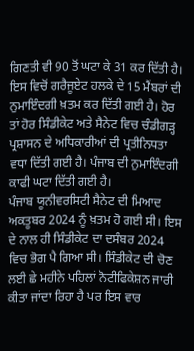ਗਿਣਤੀ ਵੀ 90 ਤੋਂ ਘਟਾ ਕੇ 31 ਕਰ ਦਿੱਤੀ ਹੈ। ਇਸ ਵਿਚੋਂ ਗਰੈਜੂਏਟ ਹਲਕੇ ਦੇ 15 ਮੈਂਬਰਾਂ ਦੀ ਨੁਮਾਇੰਦਗੀ ਖ਼ਤਮ ਕਰ ਦਿੱਤੀ ਗਈ ਹੈ। ਹੋਰ ਤਾਂ ਹੋਰ ਸਿੰਡੀਕੇਟ ਅਤੇ ਸੈਨੇਟ ਵਿਚ ਚੰਡੀਗੜ੍ਹ ਪ੍ਰਸ਼ਾਸਨ ਦੇ ਅਧਿਕਾਰੀਆਂ ਦੀ ਪ੍ਰਤੀਨਿਧਤਾ ਵਧਾ ਦਿੱਤੀ ਗਈ ਹੈ। ਪੰਜਾਬ ਦੀ ਨੁਮਾਇੰਦਗੀ ਕਾਫੀ ਘਟਾ ਦਿੱਤੀ ਗਈ ਹੈ।
ਪੰਜਾਬ ਯੂਨੀਵਰਸਿਟੀ ਸੈਨੇਟ ਦੀ ਮਿਆਦ ਅਕਤੂਬਰ 2024 ਨੂੰ ਖ਼ਤਮ ਹੋ ਗਈ ਸੀ। ਇਸ ਦੇ ਨਾਲ ਹੀ ਸਿੰਡੀਕੇਟ ਦਾ ਦਸੰਬਰ 2024 ਵਿਚ ਭੋਗ ਪੈ ਗਿਆ ਸੀ। ਸਿੰਡੀਕੇਟ ਦੀ ਚੋਣ ਲਈ ਛੇ ਮਹੀਨੇ ਪਹਿਲਾਂ ਨੋਟੀਫਿਕੇਸ਼ਨ ਜਾਰੀ ਕੀਤਾ ਜਾਂਦਾ ਰਿਹਾ ਹੈ ਪਰ ਇਸ ਵਾਰ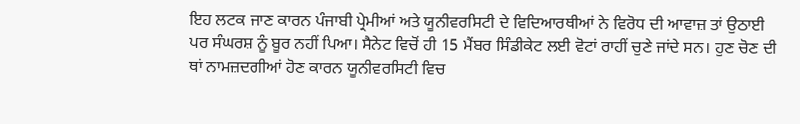ਇਹ ਲਟਕ ਜਾਣ ਕਾਰਨ ਪੰਜਾਬੀ ਪ੍ਰੇਮੀਆਂ ਅਤੇ ਯੂਨੀਵਰਸਿਟੀ ਦੇ ਵਿਦਿਆਰਥੀਆਂ ਨੇ ਵਿਰੋਧ ਦੀ ਆਵਾਜ਼ ਤਾਂ ਉਠਾਈ ਪਰ ਸੰਘਰਸ਼ ਨੂੰ ਬੂਰ ਨਹੀਂ ਪਿਆ। ਸੈਨੇਟ ਵਿਚੋਂ ਹੀ 15 ਮੈਂਬਰ ਸਿੰਡੀਕੇਟ ਲਈ ਵੋਟਾਂ ਰਾਹੀਂ ਚੁਣੇ ਜਾਂਦੇ ਸਨ। ਹੁਣ ਚੋਣ ਦੀ ਥਾਂ ਨਾਮਜ਼ਦਗੀਆਂ ਹੋਣ ਕਾਰਨ ਯੂਨੀਵਰਸਿਟੀ ਵਿਚ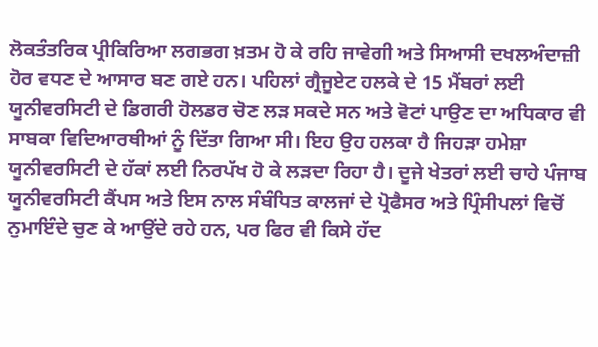ਲੋਕਤੰਤਰਿਕ ਪ੍ਰੀਕਿਰਿਆ ਲਗਭਗ ਖ਼ਤਮ ਹੋ ਕੇ ਰਹਿ ਜਾਵੇਗੀ ਅਤੇ ਸਿਆਸੀ ਦਖਲਅੰਦਾਜ਼ੀ ਹੋਰ ਵਧਣ ਦੇ ਆਸਾਰ ਬਣ ਗਏ ਹਨ। ਪਹਿਲਾਂ ਗ੍ਰੈਜੂਏਟ ਹਲਕੇ ਦੇ 15 ਮੈਂਬਰਾਂ ਲਈ ਯੂਨੀਵਰਸਿਟੀ ਦੇ ਡਿਗਰੀ ਹੋਲਡਰ ਚੋਣ ਲੜ ਸਕਦੇ ਸਨ ਅਤੇ ਵੋਟਾਂ ਪਾਉਣ ਦਾ ਅਧਿਕਾਰ ਵੀ ਸਾਬਕਾ ਵਿਦਿਆਰਥੀਆਂ ਨੂੰ ਦਿੱਤਾ ਗਿਆ ਸੀ। ਇਹ ਉਹ ਹਲਕਾ ਹੈ ਜਿਹੜਾ ਹਮੇਸ਼ਾ ਯੂਨੀਵਰਸਿਟੀ ਦੇ ਹੱਕਾਂ ਲਈ ਨਿਰਪੱਖ ਹੋ ਕੇ ਲੜਦਾ ਰਿਹਾ ਹੈ। ਦੂਜੇ ਖੇਤਰਾਂ ਲਈ ਚਾਹੇ ਪੰਜਾਬ ਯੂਨੀਵਰਸਿਟੀ ਕੈਂਪਸ ਅਤੇ ਇਸ ਨਾਲ ਸੰਬੰਧਿਤ ਕਾਲਜਾਂ ਦੇ ਪ੍ਰੋਫੈਸਰ ਅਤੇ ਪ੍ਰਿੰਸੀਪਲਾਂ ਵਿਚੋਂ ਨੁਮਾਇੰਦੇ ਚੁਣ ਕੇ ਆਉਂਦੇ ਰਹੇ ਹਨ, ਪਰ ਫਿਰ ਵੀ ਕਿਸੇ ਹੱਦ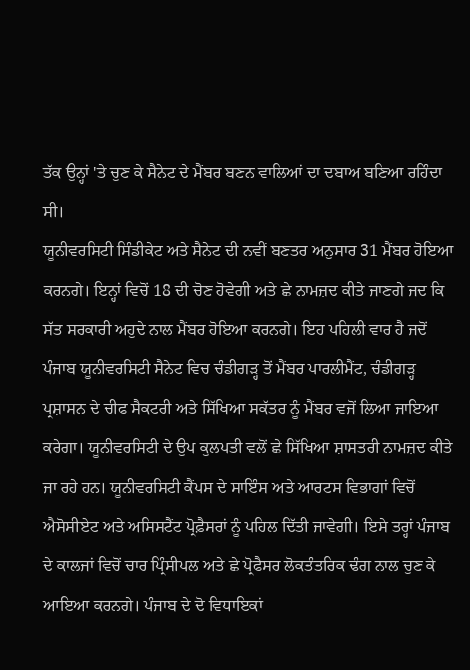ਤੱਕ ਉਨ੍ਹਾਂ 'ਤੇ ਚੁਣ ਕੇ ਸੈਨੇਟ ਦੇ ਮੈਂਬਰ ਬਣਨ ਵਾਲਿਆਂ ਦਾ ਦਬਾਅ ਬਣਿਆ ਰਹਿੰਦਾ ਸੀ।
ਯੂਨੀਵਰਸਿਟੀ ਸਿੰਡੀਕੇਟ ਅਤੇ ਸੈਨੇਟ ਦੀ ਨਵੀਂ ਬਣਤਰ ਅਨੁਸਾਰ 31 ਮੈਂਬਰ ਹੋਇਆ ਕਰਨਗੇ। ਇਨ੍ਹਾਂ ਵਿਚੋਂ 18 ਦੀ ਚੋਣ ਹੋਵੇਗੀ ਅਤੇ ਛੇ ਨਾਮਜ਼ਦ ਕੀਤੇ ਜਾਣਗੇ ਜਦ ਕਿ ਸੱਤ ਸਰਕਾਰੀ ਅਹੁਦੇ ਨਾਲ ਮੈਂਬਰ ਹੋਇਆ ਕਰਨਗੇ। ਇਹ ਪਹਿਲੀ ਵਾਰ ਹੈ ਜਦੋਂ ਪੰਜਾਬ ਯੂਨੀਵਰਸਿਟੀ ਸੈਨੇਟ ਵਿਚ ਚੰਡੀਗੜ੍ਹ ਤੋਂ ਮੈਂਬਰ ਪਾਰਲੀਮੈਂਟ, ਚੰਡੀਗੜ੍ਹ ਪ੍ਰਸ਼ਾਸਨ ਦੇ ਚੀਫ ਸੈਕਟਰੀ ਅਤੇ ਸਿੱਖਿਆ ਸਕੱਤਰ ਨੂੰ ਮੈਂਬਰ ਵਜੋਂ ਲਿਆ ਜਾਇਆ ਕਰੇਗਾ। ਯੂਨੀਵਰਸਿਟੀ ਦੇ ਉਪ ਕੁਲਪਤੀ ਵਲੋਂ ਛੇ ਸਿੱਖਿਆ ਸ਼ਾਸਤਰੀ ਨਾਮਜ਼ਦ ਕੀਤੇ ਜਾ ਰਹੇ ਹਨ। ਯੂਨੀਵਰਸਿਟੀ ਕੈਂਪਸ ਦੇ ਸਾਇੰਸ ਅਤੇ ਆਰਟਸ ਵਿਭਾਗਾਂ ਵਿਚੋਂ ਐਸੋਸੀਏਟ ਅਤੇ ਅਸਿਸਟੈਂਟ ਪ੍ਰੋਫ਼ੈਸਰਾਂ ਨੂੰ ਪਹਿਲ ਦਿੱਤੀ ਜਾਵੇਗੀ। ਇਸੇ ਤਰ੍ਹਾਂ ਪੰਜਾਬ ਦੇ ਕਾਲਜਾਂ ਵਿਚੋਂ ਚਾਰ ਪ੍ਰਿੰਸੀਪਲ ਅਤੇ ਛੇ ਪ੍ਰੋਫੈਸਰ ਲੋਕਤੰਤਰਿਕ ਢੰਗ ਨਾਲ ਚੁਣ ਕੇ ਆਇਆ ਕਰਨਗੇ। ਪੰਜਾਬ ਦੇ ਦੋ ਵਿਧਾਇਕਾਂ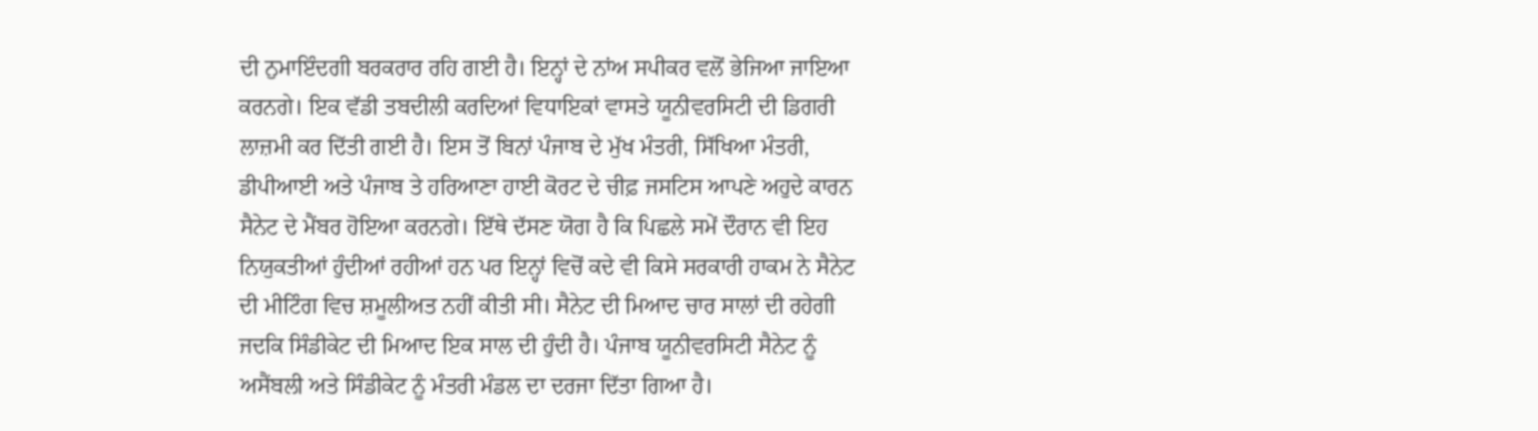ਦੀ ਨੁਮਾਇੰਦਗੀ ਬਰਕਰਾਰ ਰਹਿ ਗਈ ਹੈ। ਇਨ੍ਹਾਂ ਦੇ ਨਾਂਅ ਸਪੀਕਰ ਵਲੋਂ ਭੇਜਿਆ ਜਾਇਆ ਕਰਨਗੇ। ਇਕ ਵੱਡੀ ਤਬਦੀਲੀ ਕਰਦਿਆਂ ਵਿਧਾਇਕਾਂ ਵਾਸਤੇ ਯੂਨੀਵਰਸਿਟੀ ਦੀ ਡਿਗਰੀ ਲਾਜ਼ਮੀ ਕਰ ਦਿੱਤੀ ਗਈ ਹੈ। ਇਸ ਤੋਂ ਬਿਨਾਂ ਪੰਜਾਬ ਦੇ ਮੁੱਖ ਮੰਤਰੀ, ਸਿੱਖਿਆ ਮੰਤਰੀ, ਡੀਪੀਆਈ ਅਤੇ ਪੰਜਾਬ ਤੇ ਹਰਿਆਣਾ ਹਾਈ ਕੋਰਟ ਦੇ ਚੀਫ਼ ਜਸਟਿਸ ਆਪਣੇ ਅਹੁਦੇ ਕਾਰਨ ਸੈਨੇਟ ਦੇ ਮੈਂਬਰ ਹੋਇਆ ਕਰਨਗੇ। ਇੱਥੇ ਦੱਸਣ ਯੋਗ ਹੈ ਕਿ ਪਿਛਲੇ ਸਮੇਂ ਦੌਰਾਨ ਵੀ ਇਹ ਨਿਯੁਕਤੀਆਂ ਹੁੰਦੀਆਂ ਰਹੀਆਂ ਹਨ ਪਰ ਇਨ੍ਹਾਂ ਵਿਚੋਂ ਕਦੇ ਵੀ ਕਿਸੇ ਸਰਕਾਰੀ ਹਾਕਮ ਨੇ ਸੈਨੇਟ ਦੀ ਮੀਟਿੰਗ ਵਿਚ ਸ਼ਮੂਲੀਅਤ ਨਹੀਂ ਕੀਤੀ ਸੀ। ਸੈਨੇਟ ਦੀ ਮਿਆਦ ਚਾਰ ਸਾਲਾਂ ਦੀ ਰਹੇਗੀ ਜਦਕਿ ਸਿੰਡੀਕੇਟ ਦੀ ਮਿਆਦ ਇਕ ਸਾਲ ਦੀ ਹੁੰਦੀ ਹੈ। ਪੰਜਾਬ ਯੂਨੀਵਰਸਿਟੀ ਸੈਨੇਟ ਨੂੰ ਅਸੈਂਬਲੀ ਅਤੇ ਸਿੰਡੀਕੇਟ ਨੂੰ ਮੰਤਰੀ ਮੰਡਲ ਦਾ ਦਰਜਾ ਦਿੱਤਾ ਗਿਆ ਹੈ।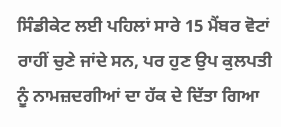ਸਿੰਡੀਕੇਟ ਲਈ ਪਹਿਲਾਂ ਸਾਰੇ 15 ਮੈਂਬਰ ਵੋਟਾਂ ਰਾਹੀਂ ਚੁਣੇ ਜਾਂਦੇ ਸਨ, ਪਰ ਹੁਣ ਉਪ ਕੁਲਪਤੀ ਨੂੰ ਨਾਮਜ਼ਦਗੀਆਂ ਦਾ ਹੱਕ ਦੇ ਦਿੱਤਾ ਗਿਆ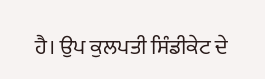ਹੈ। ਉਪ ਕੁਲਪਤੀ ਸਿੰਡੀਕੇਟ ਦੇ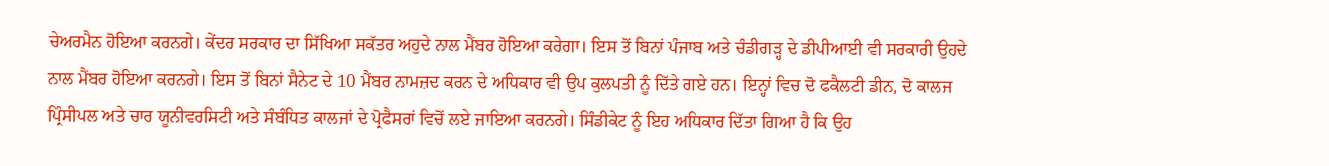ਚੇਅਰਮੈਨ ਹੋਇਆ ਕਰਨਗੇ। ਕੇਂਦਰ ਸਰਕਾਰ ਦਾ ਸਿੱਖਿਆ ਸਕੱਤਰ ਅਹੁਦੇ ਨਾਲ ਮੈਂਬਰ ਹੋਇਆ ਕਰੇਗਾ। ਇਸ ਤੋਂ ਬਿਨਾਂ ਪੰਜਾਬ ਅਤੇ ਚੰਡੀਗੜ੍ਹ ਦੇ ਡੀਪੀਆਈ ਵੀ ਸਰਕਾਰੀ ਉਹਦੇ ਨਾਲ ਮੈਂਬਰ ਹੋਇਆ ਕਰਨਗੇ। ਇਸ ਤੋਂ ਬਿਨਾਂ ਸੈਨੇਟ ਦੇ 10 ਮੈਂਬਰ ਨਾਮਜ਼ਦ ਕਰਨ ਦੇ ਅਧਿਕਾਰ ਵੀ ਉਪ ਕੁਲਪਤੀ ਨੂੰ ਦਿੱਤੇ ਗਏ ਹਨ। ਇਨ੍ਹਾਂ ਵਿਚ ਦੋ ਫਕੈਲਟੀ ਡੀਨ, ਦੋ ਕਾਲਜ ਪ੍ਰਿੰਸੀਪਲ ਅਤੇ ਚਾਰ ਯੂਨੀਵਰਸਿਟੀ ਅਤੇ ਸੰਬੰਧਿਤ ਕਾਲਜਾਂ ਦੇ ਪ੍ਰੋਫੈਸਰਾਂ ਵਿਚੋਂ ਲਏ ਜਾਇਆ ਕਰਨਗੇ। ਸਿੰਡੀਕੇਟ ਨੂੰ ਇਹ ਅਧਿਕਾਰ ਦਿੱਤਾ ਗਿਆ ਹੈ ਕਿ ਉਹ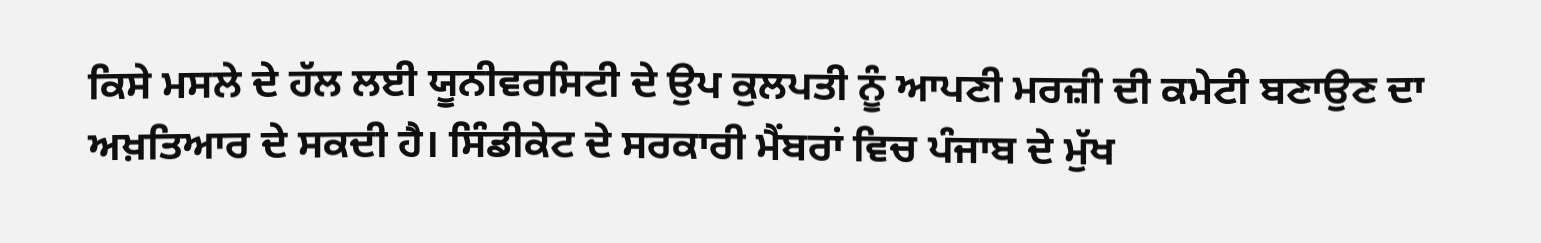ਕਿਸੇ ਮਸਲੇ ਦੇ ਹੱਲ ਲਈ ਯੂਨੀਵਰਸਿਟੀ ਦੇ ਉਪ ਕੁਲਪਤੀ ਨੂੰ ਆਪਣੀ ਮਰਜ਼ੀ ਦੀ ਕਮੇਟੀ ਬਣਾਉਣ ਦਾ ਅਖ਼ਤਿਆਰ ਦੇ ਸਕਦੀ ਹੈ। ਸਿੰਡੀਕੇਟ ਦੇ ਸਰਕਾਰੀ ਮੈਂਬਰਾਂ ਵਿਚ ਪੰਜਾਬ ਦੇ ਮੁੱਖ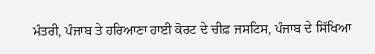ਮੰਤਰੀ, ਪੰਜਾਬ ਤੇ ਹਰਿਆਣਾ ਹਾਈ ਕੋਰਟ ਦੇ ਚੀਫ਼ ਜਸਟਿਸ, ਪੰਜਾਬ ਦੇ ਸਿੱਖਿਆ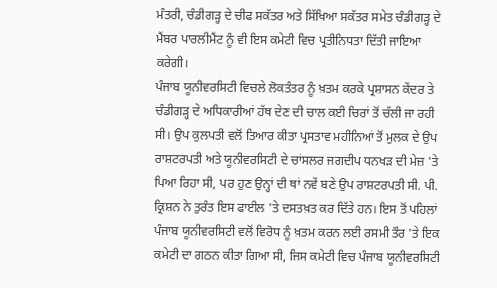ਮੰਤਰੀ, ਚੰਡੀਗੜ੍ਹ ਦੇ ਚੀਫ ਸਕੱਤਰ ਅਤੇ ਸਿੱਖਿਆ ਸਕੱਤਰ ਸਮੇਤ ਚੰਡੀਗੜ੍ਹ ਦੇ ਮੈਂਬਰ ਪਾਰਲੀਮੈਂਟ ਨੂੰ ਵੀ ਇਸ ਕਮੇਟੀ ਵਿਚ ਪ੍ਰਤੀਨਿਧਤਾ ਦਿੱਤੀ ਜਾਇਆ ਕਰੇਗੀ।
ਪੰਜਾਬ ਯੂਨੀਵਰਸਿਟੀ ਵਿਚਲੇ ਲੋਕਤੰਤਰ ਨੂੰ ਖ਼ਤਮ ਕਰਕੇ ਪ੍ਰਸ਼ਾਸਨ ਕੇਂਦਰ ਤੇ ਚੰਡੀਗੜ੍ਹ ਦੇ ਅਧਿਕਾਰੀਆਂ ਹੱਥ ਦੇਣ ਦੀ ਚਾਲ ਕਈ ਚਿਰਾਂ ਤੋਂ ਚੱਲੀ ਜਾ ਰਹੀ ਸੀ। ਉਪ ਕੁਲਪਤੀ ਵਲੋਂ ਤਿਆਰ ਕੀਤਾ ਪ੍ਰਸਤਾਵ ਮਹੀਨਿਆਂ ਤੋਂ ਮੁਲਕ ਦੇ ਉਪ ਰਾਸ਼ਟਰਪਤੀ ਅਤੇ ਯੂਨੀਵਰਸਿਟੀ ਦੇ ਚਾਂਸਲਰ ਜਗਦੀਪ ਧਨਖੜ ਦੀ ਮੇਜ਼ 'ਤੇ ਪਿਆ ਰਿਹਾ ਸੀ, ਪਰ ਹੁਣ ਉਨ੍ਹਾਂ ਦੀ ਥਾਂ ਨਵੇਂ ਬਣੇ ਉਪ ਰਾਸ਼ਟਰਪਤੀ ਸੀ. ਪੀ. ਕ੍ਰਿਸ਼ਨ ਨੇ ਤੁਰੰਤ ਇਸ ਫਾਈਲ 'ਤੇ ਦਸਤਖ਼ਤ ਕਰ ਦਿੱਤੇ ਹਨ। ਇਸ ਤੋਂ ਪਹਿਲਾਂ ਪੰਜਾਬ ਯੂਨੀਵਰਸਿਟੀ ਵਲੋਂ ਵਿਰੋਧ ਨੂੰ ਖ਼ਤਮ ਕਰਨ ਲਈ ਰਸਮੀ ਤੌਰ 'ਤੇ ਇਕ ਕਮੇਟੀ ਦਾ ਗਠਨ ਕੀਤਾ ਗਿਆ ਸੀ, ਜਿਸ ਕਮੇਟੀ ਵਿਚ ਪੰਜਾਬ ਯੂਨੀਵਰਸਿਟੀ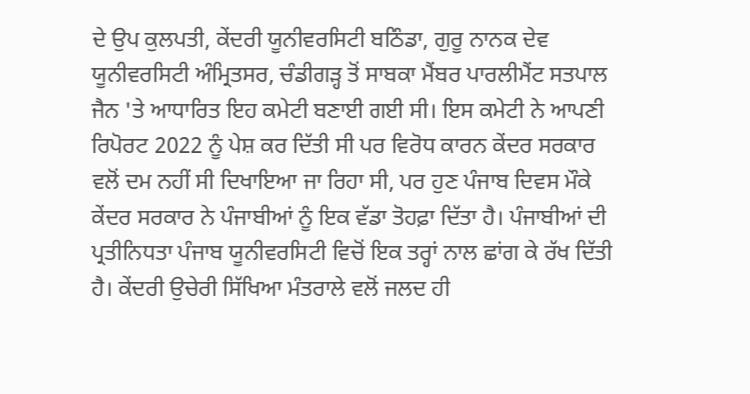ਦੇ ਉਪ ਕੁਲਪਤੀ, ਕੇਂਦਰੀ ਯੂਨੀਵਰਸਿਟੀ ਬਠਿੰਡਾ, ਗੁਰੂ ਨਾਨਕ ਦੇਵ ਯੂਨੀਵਰਸਿਟੀ ਅੰਮ੍ਰਿਤਸਰ, ਚੰਡੀਗੜ੍ਹ ਤੋਂ ਸਾਬਕਾ ਮੈਂਬਰ ਪਾਰਲੀਮੈਂਟ ਸਤਪਾਲ ਜੈਨ 'ਤੇ ਆਧਾਰਿਤ ਇਹ ਕਮੇਟੀ ਬਣਾਈ ਗਈ ਸੀ। ਇਸ ਕਮੇਟੀ ਨੇ ਆਪਣੀ ਰਿਪੋਰਟ 2022 ਨੂੰ ਪੇਸ਼ ਕਰ ਦਿੱਤੀ ਸੀ ਪਰ ਵਿਰੋਧ ਕਾਰਨ ਕੇਂਦਰ ਸਰਕਾਰ ਵਲੋਂ ਦਮ ਨਹੀਂ ਸੀ ਦਿਖਾਇਆ ਜਾ ਰਿਹਾ ਸੀ, ਪਰ ਹੁਣ ਪੰਜਾਬ ਦਿਵਸ ਮੌਕੇ ਕੇਂਦਰ ਸਰਕਾਰ ਨੇ ਪੰਜਾਬੀਆਂ ਨੂੰ ਇਕ ਵੱਡਾ ਤੋਹਫ਼ਾ ਦਿੱਤਾ ਹੈ। ਪੰਜਾਬੀਆਂ ਦੀ ਪ੍ਰਤੀਨਿਧਤਾ ਪੰਜਾਬ ਯੂਨੀਵਰਸਿਟੀ ਵਿਚੋਂ ਇਕ ਤਰ੍ਹਾਂ ਨਾਲ ਛਾਂਗ ਕੇ ਰੱਖ ਦਿੱਤੀ ਹੈ। ਕੇਂਦਰੀ ਉਚੇਰੀ ਸਿੱਖਿਆ ਮੰਤਰਾਲੇ ਵਲੋਂ ਜਲਦ ਹੀ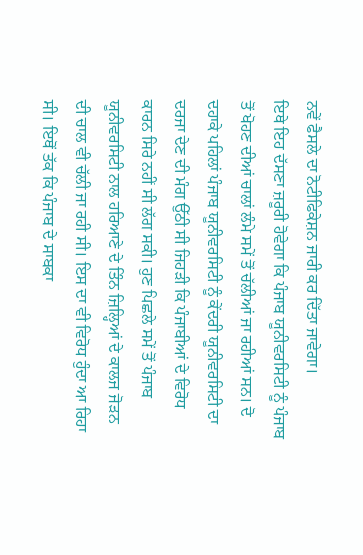ਨਵੇਂ ਫੈਸਲੇ ਦਾ ਨੋਟੀਫਿਕੇਸ਼ਨ ਜਾਰੀ ਕਰ ਦਿੱਤਾ ਜਾਵੇਗਾ।
ਇਥੇ ਇਹ ਦੱਸਣਾ ਜ਼ਰੂਰੀ ਹੋਵੇਗਾ ਕਿ ਪੰਜਾਬ ਯੂਨੀਵਰਸਿਟੀ ਨੂੰ ਪੰਜਾਬ ਤੋਂ ਖੋਹਣ ਦੀਆਂ ਚਾਲਾਂ ਲੰਮੇ ਸਮੇਂ ਤੋਂ ਚੱਲੀਆਂ ਜਾ ਰਹੀਆਂ ਸਨ। ਦੋ ਦਹਾਕੇ ਪਹਿਲਾਂ ਪੰਜਾਬ ਯੂਨੀਵਰਸਿਟੀ ਨੂੰ ਕੇਂਦਰੀ ਯੂਨੀਵਰਸਿਟੀ ਦਾ ਦਰਜਾ ਦੇਣ ਦੀ ਮੰਗ ਉੱਠੀ ਸੀ ਜਿਹੜੀ ਕਿ ਪੰਜਾਬੀਆਂ ਦੇ ਵਿਰੋਧ ਕਾਰਨ ਸਿਰੇ ਨਹੀਂ ਸੀ ਲੱਗ ਸਕੀ। ਹੁਣ ਪਿਛਲੇ ਸਮੇਂ ਤੋਂ ਪੰਜਾਬ ਯੂਨੀਵਰਸਿਟੀ ਨਾਲ ਹਰਿਆਣੇ ਦੇ ਤਿੰਨ ਜ਼ਿਲ੍ਹਿਆਂ ਦੇ ਕਾਲਜ ਜੋੜਨ ਦੀ ਚਾਲ ਵੀ ਚੱਲੀ ਜਾ ਰਹੀ ਸੀ। ਇਸ ਦਾ ਵੀ ਵਿਰੋਧ ਹੁੰਦਾ ਆ ਰਿਹਾ ਸੀ। ਇਥੋਂ ਤੱਕ ਕਿ ਪੰਜਾਬ ਦੇ ਸਾਬਕਾ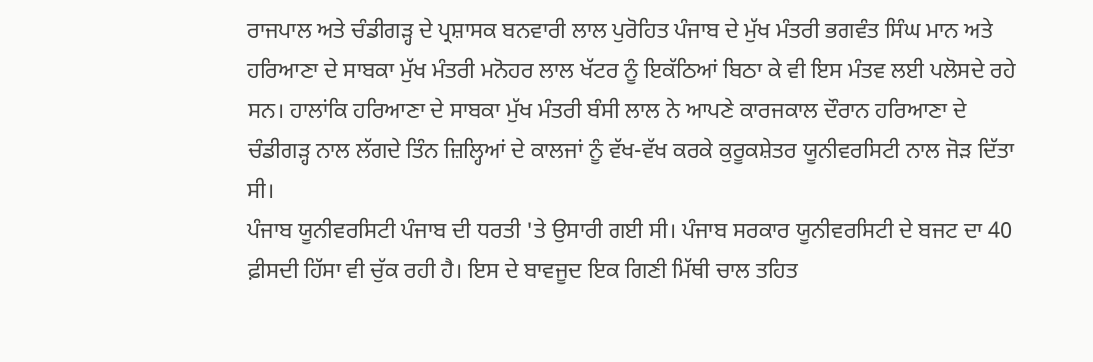ਰਾਜਪਾਲ ਅਤੇ ਚੰਡੀਗੜ੍ਹ ਦੇ ਪ੍ਰਸ਼ਾਸਕ ਬਨਵਾਰੀ ਲਾਲ ਪੁਰੋਹਿਤ ਪੰਜਾਬ ਦੇ ਮੁੱਖ ਮੰਤਰੀ ਭਗਵੰਤ ਸਿੰਘ ਮਾਨ ਅਤੇ ਹਰਿਆਣਾ ਦੇ ਸਾਬਕਾ ਮੁੱਖ ਮੰਤਰੀ ਮਨੋਹਰ ਲਾਲ ਖੱਟਰ ਨੂੰ ਇਕੱਠਿਆਂ ਬਿਠਾ ਕੇ ਵੀ ਇਸ ਮੰਤਵ ਲਈ ਪਲੋਸਦੇ ਰਹੇ ਸਨ। ਹਾਲਾਂਕਿ ਹਰਿਆਣਾ ਦੇ ਸਾਬਕਾ ਮੁੱਖ ਮੰਤਰੀ ਬੰਸੀ ਲਾਲ ਨੇ ਆਪਣੇ ਕਾਰਜਕਾਲ ਦੌਰਾਨ ਹਰਿਆਣਾ ਦੇ ਚੰਡੀਗੜ੍ਹ ਨਾਲ ਲੱਗਦੇ ਤਿੰਨ ਜ਼ਿਲ੍ਹਿਆਂ ਦੇ ਕਾਲਜਾਂ ਨੂੰ ਵੱਖ-ਵੱਖ ਕਰਕੇ ਕੁਰੂਕਸ਼ੇਤਰ ਯੂਨੀਵਰਸਿਟੀ ਨਾਲ ਜੋੜ ਦਿੱਤਾ ਸੀ।
ਪੰਜਾਬ ਯੂਨੀਵਰਸਿਟੀ ਪੰਜਾਬ ਦੀ ਧਰਤੀ 'ਤੇ ਉਸਾਰੀ ਗਈ ਸੀ। ਪੰਜਾਬ ਸਰਕਾਰ ਯੂਨੀਵਰਸਿਟੀ ਦੇ ਬਜਟ ਦਾ 40 ਫ਼ੀਸਦੀ ਹਿੱਸਾ ਵੀ ਚੁੱਕ ਰਹੀ ਹੈ। ਇਸ ਦੇ ਬਾਵਜੂਦ ਇਕ ਗਿਣੀ ਮਿੱਥੀ ਚਾਲ ਤਹਿਤ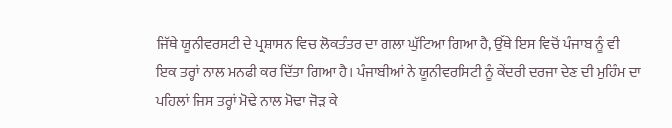ਜਿੱਥੇ ਯੂਨੀਵਰਸਟੀ ਦੇ ਪ੍ਰਸ਼ਾਸਨ ਵਿਚ ਲੋਕਤੰਤਰ ਦਾ ਗਲਾ ਘੁੱਟਿਆ ਗਿਆ ਹੈ, ਉੱਥੇ ਇਸ ਵਿਚੋਂ ਪੰਜਾਬ ਨੂੰ ਵੀ ਇਕ ਤਰ੍ਹਾਂ ਨਾਲ ਮਨਫੀ ਕਰ ਦਿੱਤਾ ਗਿਆ ਹੈ। ਪੰਜਾਬੀਆਂ ਨੇ ਯੂਨੀਵਰਸਿਟੀ ਨੂੰ ਕੇਂਦਰੀ ਦਰਜਾ ਦੇਣ ਦੀ ਮੁਹਿੰਮ ਦਾ ਪਹਿਲਾਂ ਜਿਸ ਤਰ੍ਹਾਂ ਮੋਢੇ ਨਾਲ ਮੋਢਾ ਜੋੜ ਕੇ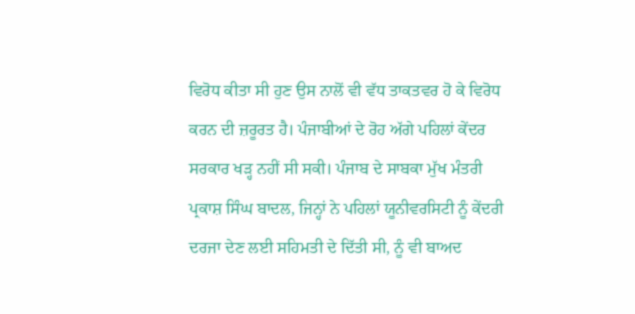ਵਿਰੋਧ ਕੀਤਾ ਸੀ ਹੁਣ ਉਸ ਨਾਲੋਂ ਵੀ ਵੱਧ ਤਾਕਤਵਰ ਹੋ ਕੇ ਵਿਰੋਧ ਕਰਨ ਦੀ ਜ਼ਰੂਰਤ ਹੈ। ਪੰਜਾਬੀਆਂ ਦੇ ਰੋਹ ਅੱਗੇ ਪਹਿਲਾਂ ਕੇਂਦਰ ਸਰਕਾਰ ਖੜ੍ਹ ਨਹੀਂ ਸੀ ਸਕੀ। ਪੰਜਾਬ ਦੇ ਸਾਬਕਾ ਮੁੱਖ ਮੰਤਰੀ ਪ੍ਰਕਾਸ਼ ਸਿੰਘ ਬਾਦਲ, ਜਿਨ੍ਹਾਂ ਨੇ ਪਹਿਲਾਂ ਯੂਨੀਵਰਸਿਟੀ ਨੂੰ ਕੇਂਦਰੀ ਦਰਜਾ ਦੇਣ ਲਈ ਸਹਿਮਤੀ ਦੇ ਦਿੱਤੀ ਸੀ, ਨੂੰ ਵੀ ਬਾਅਦ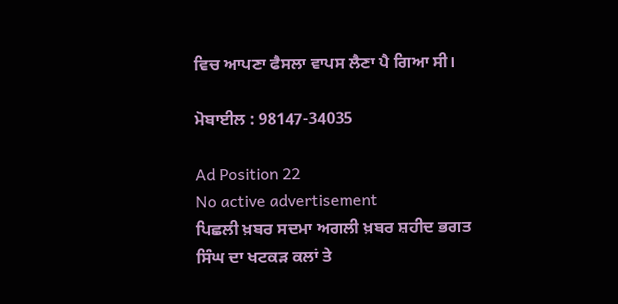ਵਿਚ ਆਪਣਾ ਫੈਸਲਾ ਵਾਪਸ ਲੈਣਾ ਪੈ ਗਿਆ ਸੀ।

ਮੋਬਾਈਲ : 98147-34035

Ad Position 22
No active advertisement
ਪਿਛਲੀ ਖ਼ਬਰ ਸਦਮਾ ਅਗਲੀ ਖ਼ਬਰ ਸ਼ਹੀਦ ਭਗਤ ਸਿੰਘ ਦਾ ਖਟਕੜ ਕਲਾਂ ਤੇ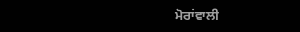ਮੋਰਾਂਵਾਲੀ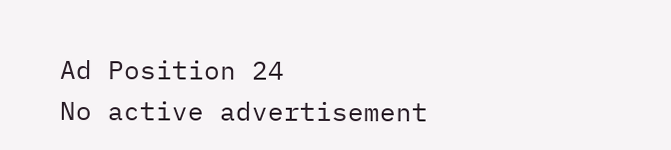Ad Position 24
No active advertisement